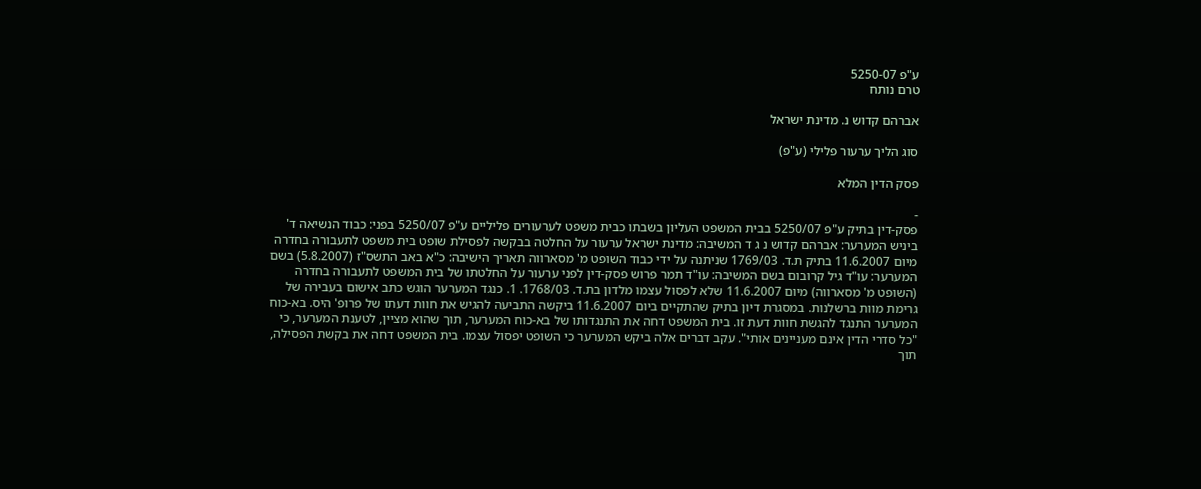ע"פ 5250-07
טרם נותח

אברהם קדוש נ. מדינת ישראל

סוג הליך ערעור פלילי (ע"פ)

פסק הדין המלא

-
פסק-דין בתיק ע"פ 5250/07 בבית המשפט העליון בשבתו כבית משפט לערעורים פליליים ע"פ 5250/07 בפני: כבוד הנשיאה ד' ביניש המערער: אברהם קדוש נ ג ד המשיבה: מדינת ישראל ערעור על החלטה בבקשה לפסילת שופט בית משפט לתעבורה בחדרה מיום 11.6.2007 בתיק ת.ד. 1769/03 שניתנה על ידי כבוד השופט מ' מסארווה תאריך הישיבה: כ"א באב התשס"ז (5.8.2007) בשם המערער: עו"ד גיל קרובום בשם המשיבה: עו"ד תמר פרוש פסק-דין לפני ערעור על החלטתו של בית המשפט לתעבורה בחדרה (השופט מ' מסארווה) מיום 11.6.2007 שלא לפסול עצמו מלדון בת.ד. 1768/03. 1. כנגד המערער הוגש כתב אישום בעבירה של גרימת מוות ברשלנות. במסגרת דיון בתיק שהתקיים ביום 11.6.2007 ביקשה התביעה להגיש את חוות דעתו של פרופ' היס. בא-כוח המערער התנגד להגשת חוות דעת זו. בית המשפט דחה את התנגדותו של בא-כוח המערער, תוך שהוא מציין, לטענת המערער, כי "כל סדרי הדין אינם מעניינים אותי". עקב דברים אלה ביקש המערער כי השופט יפסול עצמו. בית המשפט דחה את בקשת הפסילה, תוך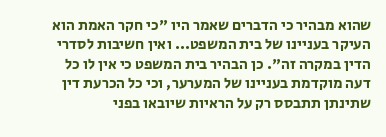שהוא מבהיר כי הדברים שאמר היו "כי חקר האמת הוא העיקר בעניינו של בית המשפט... ואין חשיבות לסדרי הדין במקרה זה". כן הבהיר בית המשפט כי אין לו כל דעה מוקדמת בעניינו של המערער, וכי כל הכרעת דין שתינתן תתבסס רק על הראיות שיובאו בפני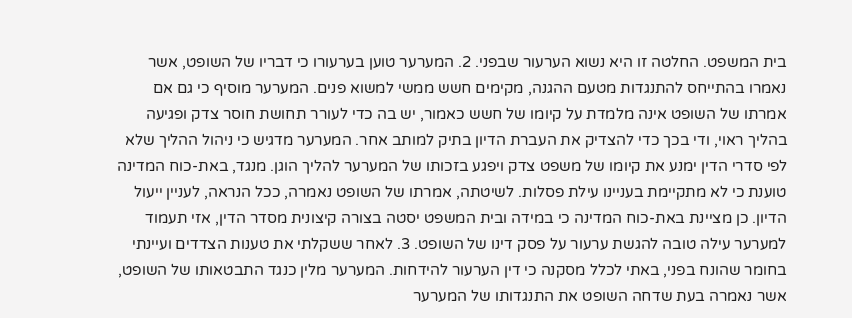בית המשפט. החלטה זו היא נשוא הערעור שבפני. 2. המערער טוען בערעורו כי דבריו של השופט, אשר נאמרו בהתייחס להתנגדות מטעם ההגנה, מקימים חשש ממשי למשוא פנים. המערער מוסיף כי גם אם אמרתו של השופט אינה מלמדת על קיומו של חשש כאמור, יש בה כדי לעורר תחושת חוסר צדק ופגיעה בהליך ראוי, ודי בכך כדי להצדיק את העברת הדיון בתיק למותב אחר. המערער מדגיש כי ניהול ההליך שלא לפי סדרי הדין ימנע את קיומו של משפט צדק ויפגע בזכותו של המערער להליך הוגן. מנגד, באת-כוח המדינה טוענת כי לא מתקיימת בעניינו עילת פסלות. לשיטתה, אמרתו של השופט נאמרה, ככל הנראה, לעניין ייעול הדיון. כן מציינת באת-כוח המדינה כי במידה ובית המשפט יסטה בצורה קיצונית מסדר הדין, אזי תעמוד למערער עילה טובה להגשת ערעור על פסק דינו של השופט. 3. לאחר ששקלתי את טענות הצדדים ועיינתי בחומר שהונח בפני, באתי לכלל מסקנה כי דין הערעור להידחות. המערער מלין כנגד התבטאותו של השופט, אשר נאמרה בעת שדחה השופט את התנגדותו של המערער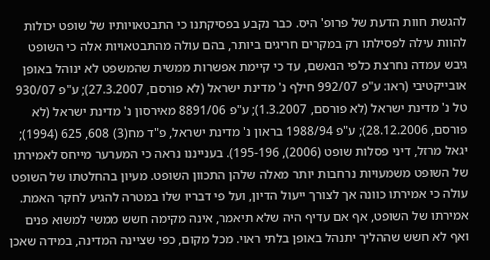להגשת חוות הדעת של פרופ' היס. כבר נקבע בפסיקתנו כי התבטאויותיו של שופט יכולות להוות עילה לפסילתו רק במקרים חריגים ביותר, בהם עולה מהתבטאויות אלה כי השופט גיבש עמדה נחרצת כלפי הנאשם, עד כי קיימת אפשרות ממשית שהמשפט לא ינוהל באופן אובייקטיבי (ראו: ע"פ 992/07 חילף נ' מדינת ישראל (לא פורסם, 27.3.2007); ע"פ 930/07 טל נ' מדינת ישראל (לא פורסם, 1.3.2007); ע"פ 8891/06 מאירסון נ' מדינת ישראל (לא פורסם, 28.12.2006); ע"פ 1988/94 בראון נ' מדינת ישראל, פ"ד מח(3) 608, 625 (1994); יגאל מרזל, דיני פסלות שופט (2006), 195-196). בענייננו נראה כי המערער מייחס לאמירתו של השופט משמעויות נרחבות יותר מאלה שלהן התכוון השופט. מעיון בהחלטתו של השופט עולה כי אמירתו כוונה אך לצורך ייעול הדיון, ועל פי דבריו שלו במטרה להגיע לחקר האמת. אמירתו של השופט, אף אם עדיף היה שלא תיאמר, אינה מקימה חשש ממשי למשוא פנים ואף לא חשש שההליך יתנהל באופן בלתי ראוי. מכל מקום, כפי שציינה המדינה, במידה שאכן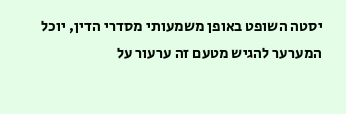יסטה השופט באופן משמעותי מסדרי הדין, יוכל המערער להגיש מטעם זה ערעור על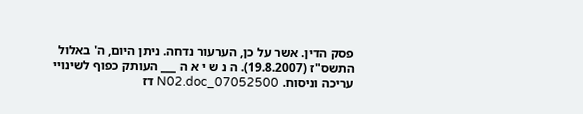פסק הדין. אשר על כן, הערעור נדחה. ניתן היום, ה' באלול התשס"ז (19.8.2007). ה נ ש י א ה ___ העותק כפוף לשינויי עריכה וניסוח. 07052500_N02.doc דז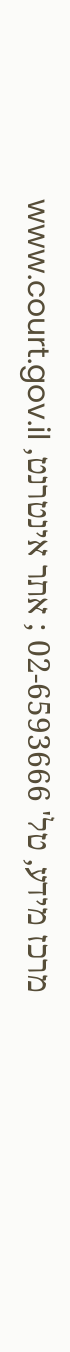מרכז מידע, טל' 02-6593666 ; אתר אינטרנט, www.court.gov.il